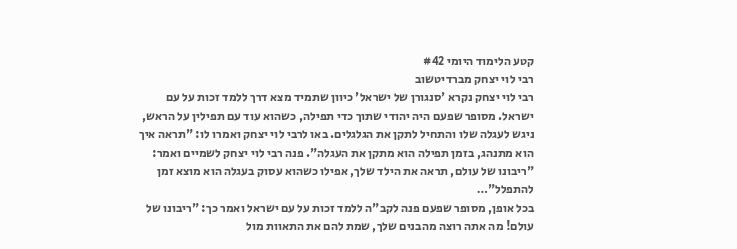קטע הלימוד היומי #42
רבי לוי יצחק מברדיטשוב
רבי לוי יצחק נקרא 'סנגורן של ישראל' כיוון שתמיד מצא דרך ללמד זכות על עם ישראל. מסופר שפעם היה יהודי שתוך כדי תפילה, כשהוא עוד עם תפילין על הראש, ניגש לעגלה שלו והתחיל לתקן את הגלגלים. באו לרבי לוי יצחק ואמרו לו: "תראה איך הוא מתנהג, בזמן תפילה הוא מתקן את העגלה". פנה רבי לוי יצחק לשמיים ואמר: "ריבונו של עולם, תראה את הילד שלך, אפילו כשהוא עסוק בעגלה הוא מוצא זמן להתפלל"…
בכל אופן, מסופר שפעם פנה לקב"ה ללמד זכות על עם ישראל ואמר כך: "ריבונו של עולם! מה אתה רוצה מהבנים שלך, שמת להם את התאוות מול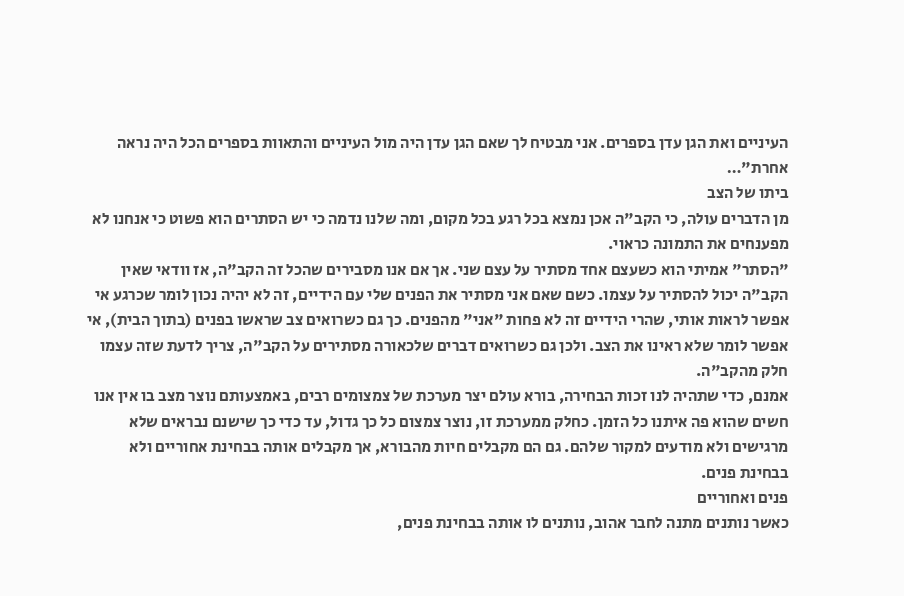העיניים ואת הגן עדן בספרים. אני מבטיח לך שאם הגן עדן היה מול העיניים והתאוות בספרים הכל היה נראה אחרת"…
ביתו של הצב
מן הדברים עולה, כי הקב"ה אכן נמצא בכל רגע בכל מקום, ומה שלנו נדמה כי יש הסתרים הוא פשוט כי אנחנו לא מפענחים את התמונה כראוי.
"הסתר" אמיתי הוא כשעצם אחד מסתיר על עצם שני. אך אם אנו מסבירים שהכל זה הקב"ה, אז וודאי שאין הקב"ה יכול להסתיר על עצמו. כשם שאם אני מסתיר את הפנים שלי עם הידיים, זה לא יהיה נכון לומר שכרגע אי אפשר לראות אותי, שהרי הידיים זה לא פחות "אני" מהפנים. כך גם כשרואים צב שראשו בפנים (בתוך הבית), אי אפשר לומר שלא ראינו את הצב. ולכן גם כשרואים דברים שלכאורה מסתירים על הקב"ה, צריך לדעת שזה עצמו חלק מהקב"ה.
אמנם, כדי שתהיה לנו זכות הבחירה, בורא עולם יצר מערכת של צמצומים רבים, באמצעותם נוצר מצב בו אין אנו חשים שהוא פה איתנו כל הזמן. כחלק ממערכת זו, נוצר צמצום כל כך גדול, עד כדי כך שישנם נבראים שלא מרגישים ולא מודעים למקור שלהם. גם הם מקבלים חיות מהבורא, אך מקבלים אותה בבחינת אחוריים ולא בבחינת פנים.
פנים ואחוריים
כאשר נותנים מתנה לחבר אהוב, נותנים לו אותה בבחינת פנים,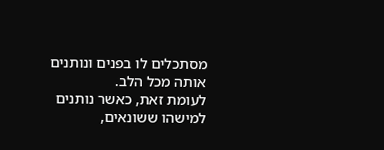מסתכלים לו בפנים ונותנים אותה מכל הלב.
לעומת זאת, כאשר נותנים למישהו ששונאים,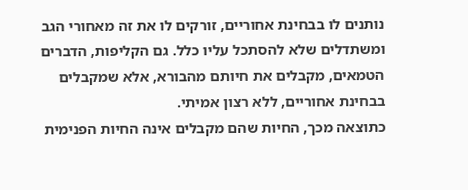נותנים לו בבחינת אחוריים, זורקים לו את זה מאחורי הגב ומשתדלים שלא להסתכל עליו כלל. גם הקליפות, הדברים הטמאים, מקבלים את חיותם מהבורא, אלא שמקבלים בבחינת אחוריים, ללא רצון אמיתי.
כתוצאה מכך, החיות שהם מקבלים אינה החיות הפנימית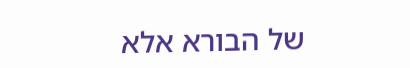של הבורא אלא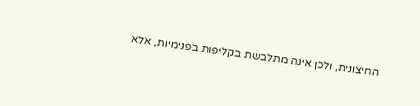החיצונית, ולכן אינה מתלבשת בקליפות בפנימיות, אלא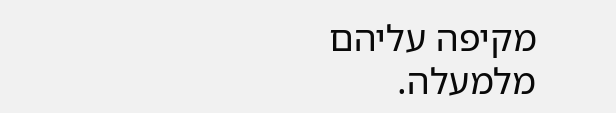מקיפה עליהם מלמעלה.